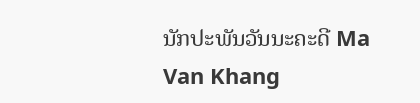ນັກປະພັນວັນນະຄະດີ Ma Van Khang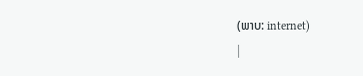(ພາບ: internet)
|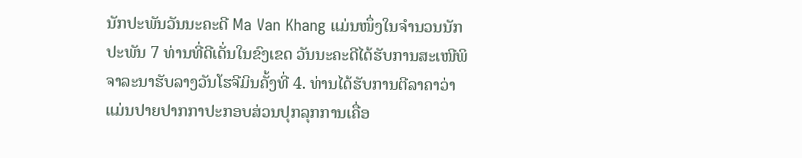ນັກປະພັນວັນນະຄະດີ Ma Van Khang ແມ່ນໜຶ່ງໃນຈຳນວນນັກປະພັນ 7 ທ່ານທີ່ດີເດັ່ນໃນຂົງເຂດ ວັນນະຄະດີໄດ້ຮັບການສະເໜີພິຈາລະນາຮັບລາງວັນໂຮຈີມິນຄັ້ງທີ່ 4. ທ່ານໄດ້ຮັບການຕີລາຄາວ່າແມ່ນປາຍປາກກາປະກອບສ່ວນປຸກລຸກການເຄື່ອ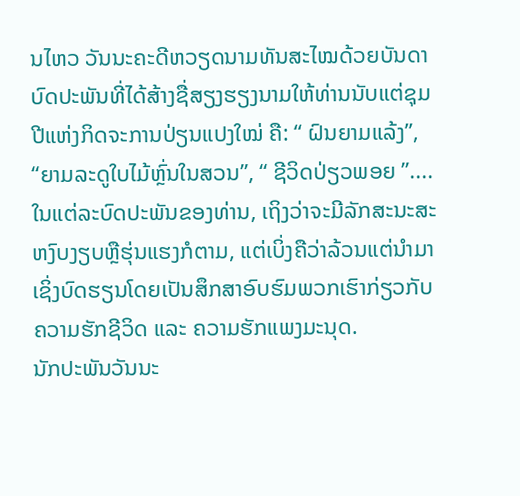ນໄຫວ ວັນນະຄະດີຫວຽດນາມທັນສະໄໝດ້ວຍບັນດາບົດປະພັນທີ່ໄດ້ສ້າງຊື່ສຽງຮຽງນາມໃຫ້ທ່ານນັບແຕ່ຊຸມປີແຫ່ງກິດຈະການປ່ຽນແປງໃໝ່ ຄື: “ ຝົນຍາມແລ້ງ”, “ຍາມລະດູໃບໄມ້ຫຼົ່ນໃນສວນ”, “ ຊີວິດປ່ຽວພອຍ ”....ໃນແຕ່ລະບົດປະພັນຂອງທ່ານ, ເຖິງວ່າຈະມີລັກສະນະສະຫງົບງຽບຫຼືຮຸ່ນແຮງກໍຕາມ, ແຕ່ເບິ່ງຄືວ່າລ້ວນແຕ່ນຳມາເຊິ່ງບົດຮຽນໂດຍເປັນສຶກສາອົບຮົມພວກເຮົາກ່ຽວກັບຄວາມຮັກຊີວິດ ແລະ ຄວາມຮັກແພງມະນຸດ.
ນັກປະພັນວັນນະ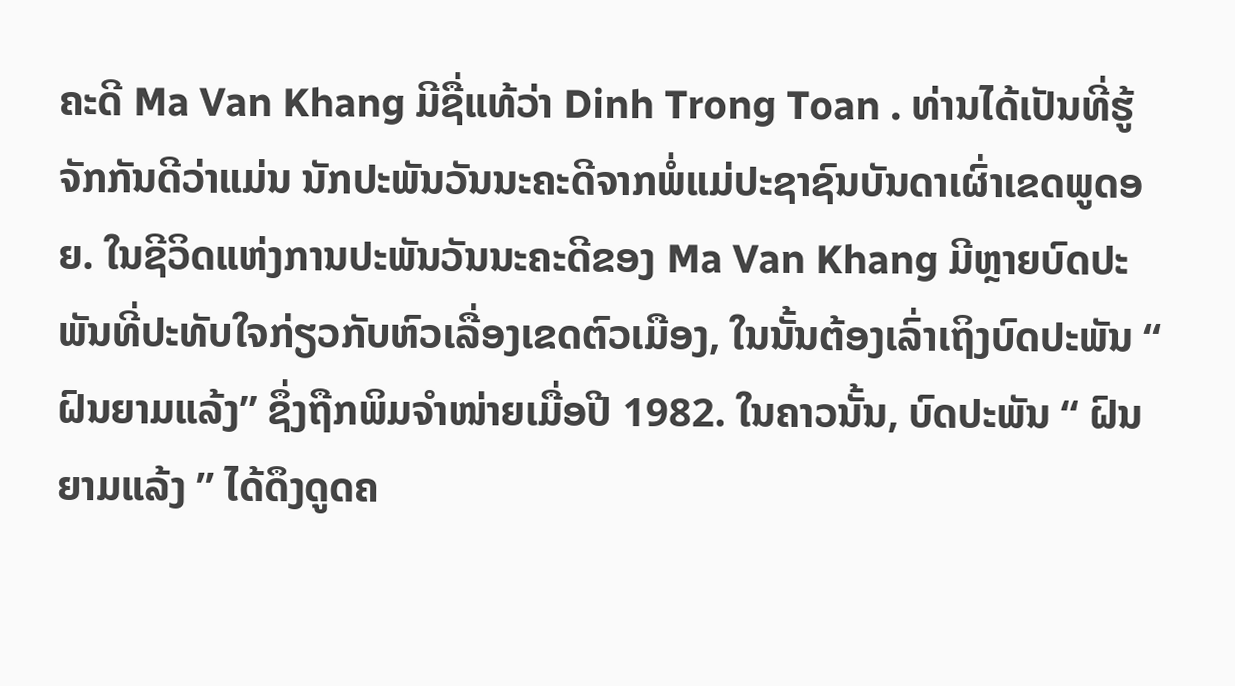ຄະດີ Ma Van Khang ມີຊື່ແທ້ວ່າ Dinh Trong Toan . ທ່ານໄດ້ເປັນທີ່ຮູ້ຈັກກັນດີວ່າແມ່ນ ນັກປະພັນວັນນະຄະດີຈາກພໍ່ແມ່ປະຊາຊົນບັນດາເຜົ່າເຂດພູດອຍ. ໃນຊີວິດແຫ່ງການປະພັນວັນນະຄະດີຂອງ Ma Van Khang ມີຫຼາຍບົດປະພັນທີ່ປະທັບໃຈກ່ຽວກັບຫົວເລື່ອງເຂດຕົວເມືອງ, ໃນນັ້ນຕ້ອງເລົ່າເຖິງບົດປະພັນ “ ຝົນຍາມແລ້ງ” ຊຶ່ງຖືກພິມຈຳໜ່າຍເມື່ອປີ 1982. ໃນຄາວນັ້ນ, ບົດປະພັນ “ ຝົນຍາມແລ້ງ ” ໄດ້ດຶງດູດຄ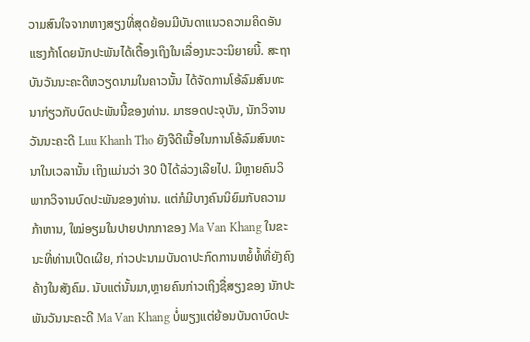ວາມສົນໃຈຈາກຫາງສຽງທີ່ສຸດຍ້ອນມີບັນດາແນວຄວາມຄິດອັນແຮງກ້າໂດຍນັກປະພັນໄດ້ເຕື້ອງເຖິງໃນເລື່ອງນະວະນິຍາຍນີ້. ສະຖາບັນວັນນະຄະດີຫວຽດນາມໃນຄາວນັ້ນ ໄດ້ຈັດການໂອ້ລົມສົນທະນາກ່ຽວກັບບົດປະພັນນີ້ຂອງທ່ານ. ມາຮອດປະຈຸບັນ, ນັກວິຈານວັນນະຄະດີ Luu Khanh Tho ຍັງຈືດີເນື້ອໃນການໂອ້ລົມສົນທະນາໃນເວລານັ້ນ ເຖິງແມ່ນວ່າ 30 ປີໄດ້ລ່ວງເລີຍໄປ. ມີຫຼາຍຄົນວິພາກວິຈານບົດປະພັນຂອງທ່ານ. ແຕ່ກໍມີບາງຄົນນິຍົມກັບຄວາມກ້າຫານ, ໃໝ່ອຽມໃນປາຍປາກກາຂອງ Ma Van Khang ໃນຂະນະທີ່ທ່ານເປີດເຜີຍ, ກ່າວປະນາມບັນດາປະກົດການຫຍໍ້ທໍ້ທີ່ຍັງຄົງຄ້າງໃນສັງຄົມ. ນັບແຕ່ນັ້ນມາ,ຫຼາຍຄົນກ່າວເຖິງຊື່ສຽງຂອງ ນັກປະພັນວັນນະຄະດີ Ma Van Khang ບໍ່ພຽງແຕ່ຍ້ອນບັນດາບົດປະ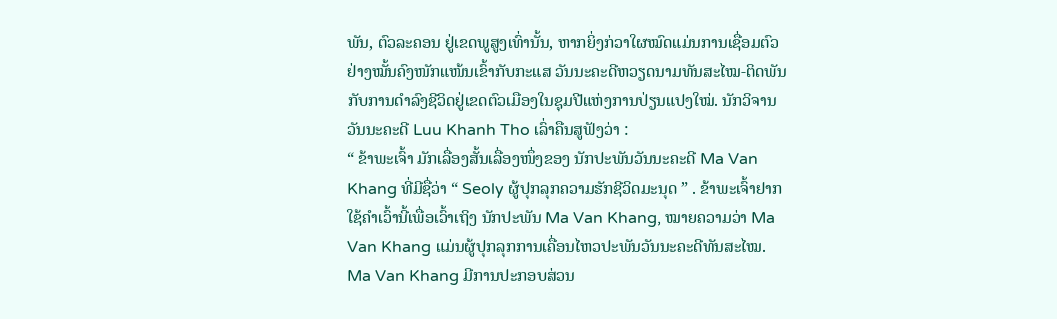ພັນ, ຕົວລະຄອນ ຢູ່ເຂດພູສູງເທົ່ານັ້ນ, ຫາກຍິ່ງກ່ວາໃຜໝົດແມ່ນການເຊື່ອມຕົວຢ່າງໝັ້ນຄົງໜັກແໜ້ນເຂົ້າກັບກະແສ ວັນນະຄະດີຫວຽດນາມທັນສະໄໝ-ຕິດພັນກັບການດຳລົງຊີວິດຢູ່ເຂດຕົວເມືອງໃນຊຸມປີແຫ່ງການປ່ຽນແປງໃໝ່. ນັກວິຈານວັນນະຄະດີ Luu Khanh Tho ເລົ່າຄືນສູຟັງວ່າ :
“ ຂ້າພະເຈົ້າ ມັກເລື່ອງສັ້ນເລື່ອງໜຶ່ງຂອງ ນັກປະພັນວັນນະຄະດີ Ma Van Khang ທີ່ມີຊື່ວ່າ “ Seoly ຜູ້ປຸກລຸກຄວາມຮັກຊີວິດມະນຸດ ” . ຂ້າພະເຈົ້າຢາກໃຊ້ຄຳເວົ້ານີ້ເພື່ອເວົ້າເຖິງ ນັກປະພັນ Ma Van Khang, ໝາຍຄວາມວ່າ Ma Van Khang ແມ່ນຜູ້ປຸກລຸກການເຄື່ອນໄຫວປະພັນວັນນະຄະດີທັນສະໄໝ. Ma Van Khang ມີການປະກອບສ່ວນ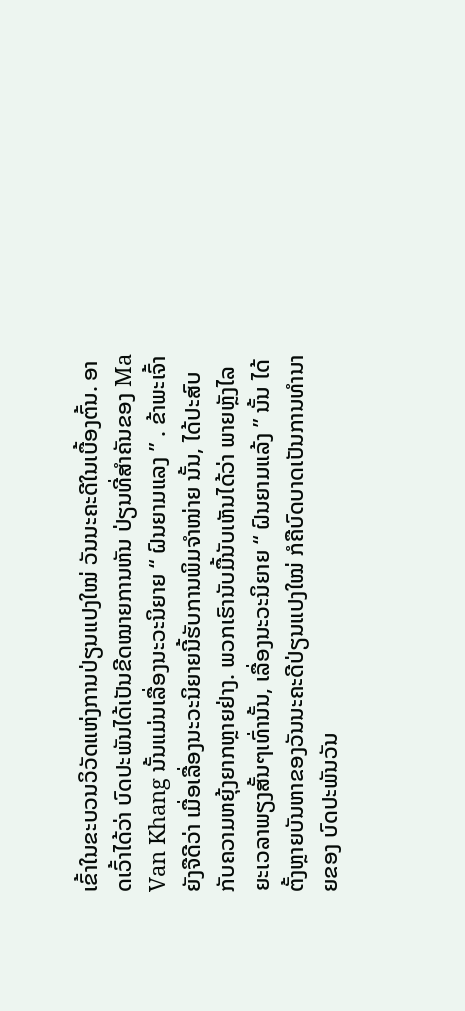ເຂົ້າໃນຂະບວນວິວັດແຫ່ງການປ່ຽນແປງໃໝ່ ວັນນະຄະດີໃນເບື້ອງຕົ້ນ. ອາດເວົ້າໄດ້ວ່າ ບົດປະພັນໄດ້ເປັນຂີດໝາຍການຫັນ ປ່ຽນທີ່ສຳຄັນຂອງ Ma Van Khang ນັ້ນແມ່ນເລື່ອງນະວະນິຍາຍ “ ຝົນຍາມແລງ ” . ຂ້າພະເຈົ້າຍັງຈືດີວ່າ ເມື່ອເລື່ອງນະວະນິຍາຍນີ້ຮັບການພິມຈຳໜ່າຍ ນັ້ນ, ໄດ້ປະສົບກັບຄວາມຫຍຸ້ງຍາກຫຼາຍຢ່າງ. ພວກເຮົານັບມື້ນັບເຫັນໄດ້ວ່າ ພາຍຫຼັງໄລຍະເວລາພຽງສັ້ນໆເທົ່ານັ້ນ, ເລື່ອງນະວະນິຍາຍ “ ຝົນຍາມແລ້ງ ” ນັ້ນ ໄດ້ຕັ້ງຫຼາຍບັນຫາຂອງວັນນະຄະດີປ່ຽນແປງໃໝ່ ກໍຄືບົດບາດເປັນການທຳນາຍຂອງ ບົດປະພັນວັນ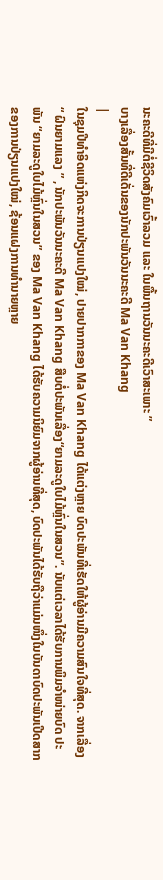ນະຄະດີທີ່ມີຕໍ່ຊີວິດສັງຄົມເວົ້າລວມ ແລະ ໃນພື້ນຖານວັນນະຄະດີເວົາສະເພາະ ”
ບາງເລື່ອງສັ້ນທີ່ດີເດັ່ນຂອງນັກປະພັນວັນນະຄະດີ Ma Van Khang
|
ໃນຊຸມປີທຳອິດແຫ່ງກິດຈະການປ່ຽນແປງໃໝ່, ປາຍປາກກາຂອງ Ma Van Khang ໄດ້ແຕ່ງຫຼາຍ ບົດປະພັນທີ່ເຮັດໃຫ້ຜູ້ອ່ານມີຄວາມສົນໃຈທີ່ສຸດ. ຈາກເລື່ອງ “ ຝົນຍາມແລງ ” , ນັກປະພັນວັນນະຄະດີ Ma Van Khang ສືບຕໍ່ປະພັນເລື່ອງ“ຍາມລະດູໃບໄມ້ຫຼົ່ນໃນສວນ”. ນັບແຕ່ເວລາໄດ້ຮັບການພິມຈຳໜ່າຍບົດ ປະພັນ “ຍາມລະດູໃບໄມ້ຫຼົ່ນໃນສວນ” ຂອງ Ma Van Khang ໄດ້ຮັບຄວາມນິຍົມຈາກຜູ້ອ່ານທີ່ສຸດ, ບົດປະພັນໄດ້ຮັບຖືວ່າແມ່ນໜຶ່ງໃນບັນດາບົດປະພັນເປີດສາກຂອງການປ່ຽນແປງໃໝ່, ຊ້ອນແຝງການທຳນາຍຫຼາຍ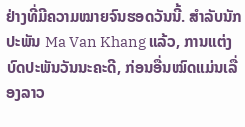ຢ່າງທີ່ມີຄວາມໝາຍຈົນຮອດວັນນີ້. ສຳລັບນັກປະພັນ Ma Van Khang ແລ້ວ, ການແຕ່ງບົດປະພັນວັນນະຄະດີ, ກ່ອນອື່ນໝົດແມ່ນເລື່ອງລາວ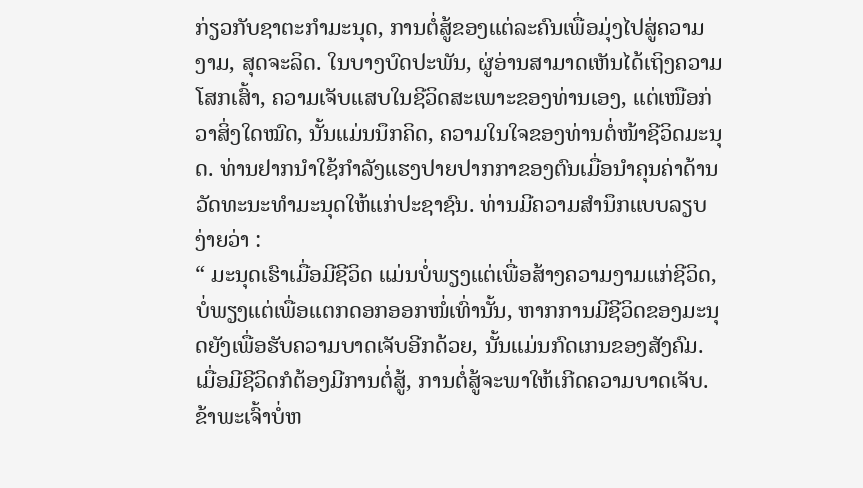ກ່ຽວກັບຊາຕະກຳມະນຸດ, ການຕໍ່ສູ້ຂອງແຕ່ລະຄົນເພື່ອມຸ່ງໄປສູ່ຄວາມງາມ, ສຸດຈະລິດ. ໃນບາງບົດປະພັນ, ຜູ່ອ່ານສາມາດເຫັນໄດ້ເຖິງຄວາມໂສກເສົ້າ, ຄວາມເຈັບແສບໃນຊີວິດສະເພາະຂອງທ່ານເອງ, ແຕ່ເໜືອກ່ວາສິ່ງໃດໝົດ, ນັ້ນແມ່ນນຶກຄິດ, ຄວາມໃນໃຈຂອງທ່ານຕໍ່ໜ້າຊີວິດມະນຸດ. ທ່ານຢາກນຳໃຊ້ກຳລັງແຮງປາຍປາກກາຂອງຕົນເມື່ອນຳຄຸນຄ່າດ້ານວັດທະນະທຳມະນຸດໃຫ້ແກ່ປະຊາຊົນ. ທ່ານມີຄວາມສຳນຶກແບບລຽບງ່າຍວ່າ :
“ ມະນຸດເຮົາເມື່ອມີຊີວິດ ແມ່ນບໍ່ພຽງແຕ່ເພື່ອສ້າງຄວາມງາມແກ່ຊີວິດ, ບໍ່ພຽງແຕ່ເພື່ອແຕກດອກອອກໜໍ່ເທົ່ານັ້ນ, ຫາກການມີຊີວິດຂອງມະນຸດຍັງເພື່ອຮັບຄວາມບາດເຈັບອີກດ້ວຍ, ນັ້ນແມ່ນກົດເກນຂອງສັງຄົມ. ເມື່ອມີຊີວິດກໍຕ້ອງມີການຕໍ່ສູ້, ການຕໍ່ສູ້ຈະພາໃຫ້ເກີດຄວາມບາດເຈັບ. ຂ້າພະເຈົ້າບໍ່ຫ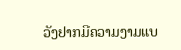ວັງຢາກມີຄວາມງາມແບ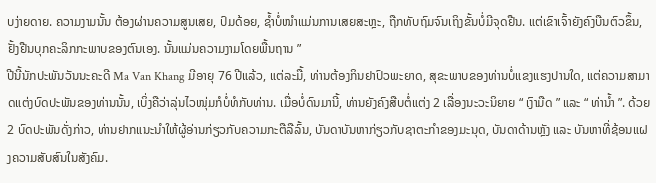ບງ່າຍດາຍ. ຄວາມງາມນັ້ນ ຕ້ອງຜ່ານຄວາມສູນເສຍ, ປົມດ້ອຍ, ຊ້ຳບໍ່ໜຳແມ່ນການເສຍສະຫຼະ, ຖືກທັບຖົມຈົນເຖິງຂັ້ນບໍ່ມີຈຸດຢືນ. ແຕ່ເຂົາເຈົ້າຍັງຄົງບືນຕົວຂຶ້ນ, ຢັ້ງຢືນບຸກຄະລິກກະພາບຂອງຕົນເອງ. ນັ້ນແມ່ນຄວາມງາມໂດຍພື້ນຖານ ”
ປີນີ້ນັກປະພັນວັນນະຄະດີ Ma Van Khang ມີອາຍຸ 76 ປີແລ້ວ, ແຕ່ລະມື້, ທ່ານຕ້ອງກິນຢາປົວພະຍາດ, ສຸຂະພາບຂອງທ່ານບໍ່ແຂງແຮງປານໃດ, ແຕ່ຄວາມສາມາດແຕ່ງບົດປະພັນຂອງທ່ານນັ້ນ, ເບິ່ງຄືວ່າລຸ່ນໄວໜຸ່ມກໍບໍ່ທໍກັບທ່ານ. ເມື່ອບໍ່ດົນມານີ້, ທ່ານຍັງຄົງສືບຕໍ່ແຕ່ງ 2 ເລື່ອງນະວະນິຍາຍ “ ເງົາມືດ ” ແລະ “ ທ່ານ້ຳ ”. ດ້ວຍ 2 ບົດປະພັນດັ່ງກ່າວ, ທ່ານຢາກແນະນຳໃຫ້ຜູ້ອ່ານກ່ຽວກັບຄວາມກະຕືລືລົ້ນ, ບັນດາບັນຫາກ່ຽວກັບຊາຕະກຳຂອງມະນຸດ, ບັນດາດ້ານຫຼັງ ແລະ ບັນຫາທີ່ຊ້ອນແຝງຄວາມສັບສົນໃນສັງຄົມ.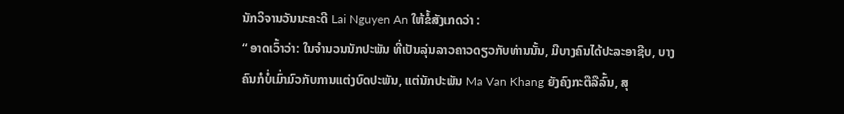ນັກວິຈານວັນນະຄະດີ Lai Nguyen An ໃຫ້ຂໍ້ສັງເກດວ່າ :
“ ອາດເວົ້າວ່າ: ໃນຈຳນວນນັກປະພັນ ທີ່ເປັນລຸ່ນລາວຄາວດຽວກັບທ່ານນັ້ນ, ມີບາງຄົນໄດ້ປະລະອາຊີບ, ບາງຄົນກໍບໍ່ເມົ່າມົວກັບການແຕ່ງບົດປະພັນ, ແຕ່ນັກປະພັນ Ma Van Khang ຍັງຄົງກະຕືລືລົ້ນ, ສຸ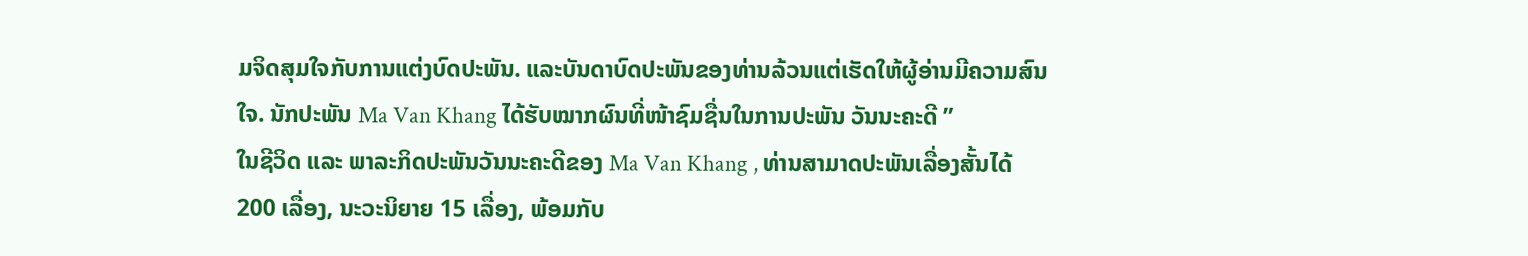ມຈິດສຸມໃຈກັບການແຕ່ງບົດປະພັນ. ແລະບັນດາບົດປະພັນຂອງທ່ານລ້ວນແຕ່ເຮັດໃຫ້ຜູ້ອ່ານມີຄວາມສົນໃຈ. ນັກປະພັນ Ma Van Khang ໄດ້ຮັບໝາກຜົນທີ່ໜ້າຊົມຊື່ນໃນການປະພັນ ວັນນະຄະດີ ”
ໃນຊີວິດ ແລະ ພາລະກິດປະພັນວັນນະຄະດີຂອງ Ma Van Khang , ທ່ານສາມາດປະພັນເລື່ອງສັ້ນໄດ້ 200 ເລື່ອງ, ນະວະນິຍາຍ 15 ເລື່ອງ, ພ້ອມກັບ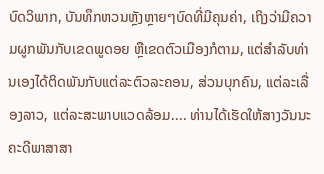ບົດວິພາກ, ບັນທຶກຫວນຫຼັງຫຼາຍໆບົດທີ່ມີຄຸນຄ່າ, ເຖິງວ່າມີຄວາມຜູກພັນກັບເຂດພູດອຍ ຫຼືເຂດຕົວເມືອງກໍຕາມ, ແຕ່ສຳລັບທ່ານເອງໄດ້ຕິດພັນກັບແຕ່ລະຕົວລະຄອນ, ສ່ວນບຸກຄົນ, ແຕ່ລະເລື່ອງລາວ, ແຕ່ລະສະພາບແວດລ້ອມ.... ທ່ານໄດ້ເຮັດໃຫ້ສາງວັນນະຄະດີພາສາສາ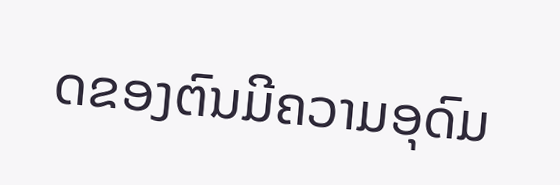ດຂອງຕົນມີຄວາມອຸດົມ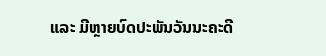ແລະ ມີຫຼາຍບົດປະພັນວັນນະຄະດີ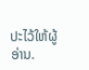ປະໄວ້ໃຫ້ຜູ້ອ່ານ.